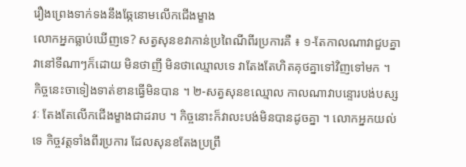រឿងព្រេងទាក់ទងនឹងឆ្កែនោមលើកជើងម្ខាង
លោកអ្នកធ្លាប់ឃើញទេ? សត្វសុនខវាកាន់ប្រពៃណីពីរប្រការគឺ ៖ ១-តែកាលណាវាជួបគ្នាវានៅទីណាៗក៏ដោយ មិនថាញី មិនថាឈ្មោលទេ វាតែងតែហិតគុថគ្នាទៅវិញទៅមក ។ កិច្ចនេះចាទៀងទាត់ខានធ្វើមិនបាន ។ ២-សត្វសុនខឈ្មោល កាលណាវាបន្ទោរបង់បស្សវៈ តែងតែលើកជើងម្ខាងជាដរាប ។ កិច្ចនោះក៏វាលះបង់មិនបានដូចគ្នា ។ លោកអ្នកយល់ទេ កិច្ចវត្តទាំងពីរប្រការ ដែលសុនខតែងប្រព្រឹ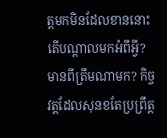ត្តមកមិនដែលខាននោះ តើបណ្ដាលមកអំពីអ្វី? មានពីត្រឹមណាមក? កិច្ចវត្តដែលសុនខតែប្រព្រឹត្ត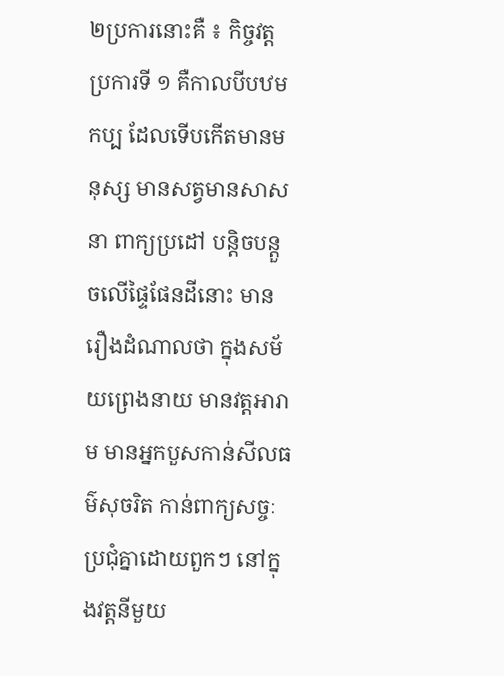២ប្រការនោះគឺ ៖ កិច្ចវត្តប្រការទី ១ គឺកាលបីបឋមកប្ប ដែលទើបកើតមានមនុស្ស មានសត្វមានសាសនា ពាក្យប្រដៅ បន្តិចបន្តួចលើផ្ទៃផែនដីនោះ មានរឿងដំណាលថា ក្នុងសម័យព្រេងនាយ មានវត្តអារាម មានអ្នកបួសកាន់សីលធម៌សុចរិត កាន់ពាក្យសច្ចៈប្រជុំគ្នាដោយពួកៗ នៅក្នុងវត្តនីមួយ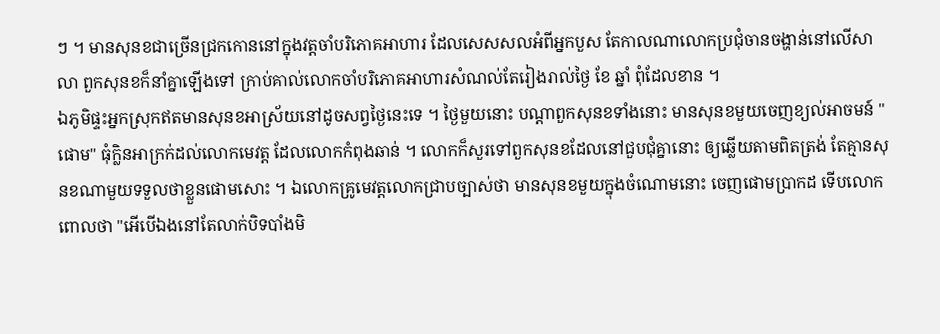ៗ ។ មានសុនខជាច្រើនជ្រកកោននៅក្នុងវត្តចាំបរិភោគអាហារ ដែលសេសសលអំពីអ្នកបួស តែកាលណាលោកប្រជុំចានចង្ហាន់នៅលើសាលា ពួកសុនខក៏នាំគ្នាឡើងទៅ ក្រាប់គាល់លោកចាំបរិភោគអាហារសំណល់តែរៀងរាល់ថ្ងៃ ខែ ឆ្នាំ ពុំដែលខាន ។
ឯភូមិផ្ទះអ្នកស្រុកឥតមានសុនខអាស្រ័យនៅដូចសព្វថ្ងៃនេះទេ ។ ថ្ងៃមួយនោះ បណ្ដាពួកសុនខទាំងនោះ មានសុនខមួយចេញខ្យល់អាចមន៍ "ផោម" ធុំក្លិនអាក្រក់ដល់លោកមេវត្ត ដែលលោកកំពុងឆាន់ ។ លោកក៏សួរទៅពួកសុនខដែលនៅជួបជុំគ្នានោះ ឲ្យឆ្លើយតាមពិតត្រង់ តែគ្មានសុនខណាមួយទទួលថាខ្លួនផោមសោះ ។ ឯលោកគ្រូមេវត្តលោកជ្រាបច្បាស់ថា មានសុនខមួយក្នុងចំណោមនោះ ចេញផោមប្រាកដ ទើបលោកពោលថា "អើបើឯងនៅតែលាក់បិទបាំងមិ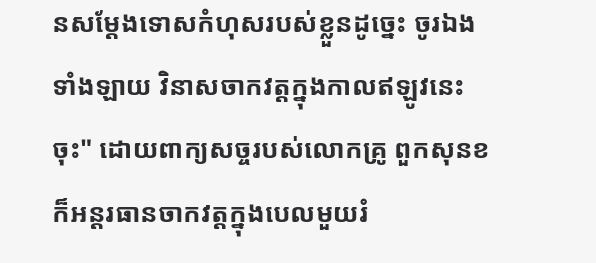នសម្ដែងទោសកំហុសរបស់ខ្លួនដូច្នេះ ចូរឯងទាំងឡាយ វិនាសចាកវត្តក្នុងកាលឥឡូវនេះចុះ" ដោយពាក្យសច្ចរបស់លោកគ្រូ ពួកសុនខក៏អន្ដរធានចាកវត្តក្នុងបេលមួយរំ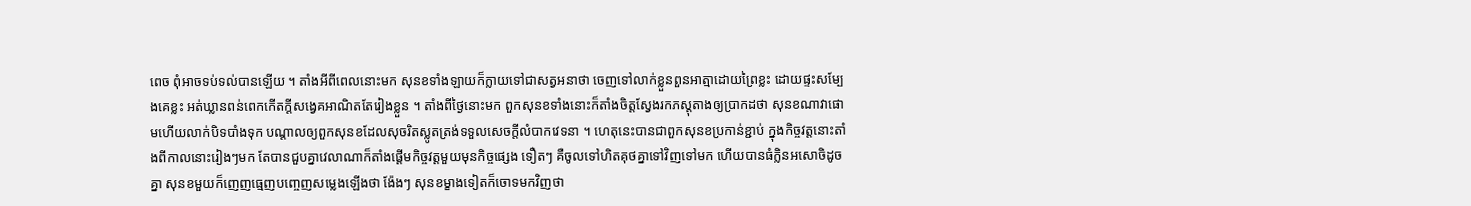ពេច ពុំអាចទប់ទល់បានឡើយ ។ តាំងអីពីពេលនោះមក សុនខទាំងឡាយក៏ក្លាយទៅជាសត្វអនាថា ចេញទៅលាក់ខ្លួនពួនអាត្មាដោយព្រៃខ្លះ ដោយផ្ទះសម្បែងគេខ្លះ អត់ឃ្លានពន់ពេកកើតក្ដីសង្វេគអាណិតតែរៀងខ្លួន ។ តាំងពីថ្ងៃនោះមក ពួកសុនខទាំងនោះក៏តាំងចិត្តស្វែងរកភស្ដុតាងឲ្យប្រាកដថា សុនខណាវាផោមហើយលាក់បិទបាំងទុក បណ្ដាលឲ្យពួកសុនខដែលសុចរិតស្លូតត្រង់ទទួលសេចក្ដីលំបាកវេទនា ។ ហេតុនេះបានជាពួកសុនខប្រកាន់ខ្ជាប់ ក្នុងកិច្ចវត្តនោះតាំងពីកាលនោះរៀងៗមក តែបានជួបគ្នាវេលាណាក៏តាំងផ្ដើមកិច្ចវត្តមួយមុនកិច្ចផ្សេង ទឿតៗ គឺចូលទៅហិតគុថគ្នាទៅវិញទៅមក ហើយបានធំក្លិនអសោចិដូចគ្នា សុនខមួយក៏ញេញធ្មេញបញ្ចេញសម្លេងឡើងថា ង៉ែងៗ សុនខម្ខាងទៀតក៏ចោទមកវិញថា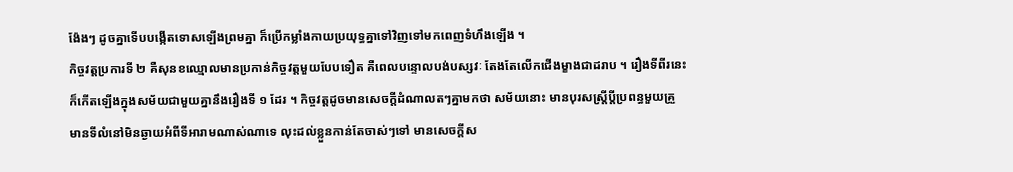ង៉ែងៗ ដូចគ្នាទើបបង្កើតទោសឡើងព្រមគ្នា ក៏ប្រើកម្លាំងកាយប្រយុទ្ធគ្នាទៅវិញទៅមកពេញទំហឹងឡើង ។
កិច្ចវត្តប្រការទី ២ គឺសុនខឈ្មោលមានប្រកាន់កិច្ចវត្តមួយបែបទឿត គឺពេលបន្ទោលបង់បស្សវៈ តែងតែលើកជើងម្ខាងជាដរាប ។ រឿងទីពីរនេះ ក៏កើតឡើងក្នុងសម័យជាមួយគ្នានឹងរឿងទី ១ ដែរ ។ កិច្ចវត្តដូចមានសេចក្ដីដំណាលតៗគ្នាមកថា សម័យនោះ មានបុរសស្ត្រីប្ដីប្រពន្ធមួយគ្រួ មានទីលំនៅមិនឆ្ងាយអំពីទីអារាមណាស់ណាទេ លុះដល់ខ្លួនកាន់តែចាស់ៗទៅ មានសេចក្ដីស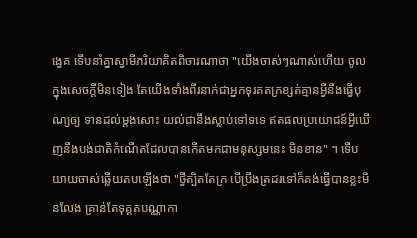ង្វេគ ទើបនាំគ្នាស្វាមីភរិយាគិតពិចារណាថា "យើងចាស់ៗណាស់ហើយ ចូលក្នុងសេចក្ដីមិនទៀង តែយើងទាំងពីរនាក់ជាអ្នកទុរគតក្រខ្សត់គ្មានអ្វីនឹងធ្វើបុណ្យឲ្យ ទានដល់ម្ដងសោះ យល់ជានឹងស្លាប់ទៅទទេ ឥតផលប្រយោជន៍អ្វីឃើញនឹងបង់ជាតិកំណើតដែលបានកើតមកជាមនុស្សមនេះ មិនខាន" ។ ទើបយាយចាស់ឆ្លើយតបឡើងថា "ថ្វីត្បិតតែក្រ បើប្រឹងត្រដរទៅក៏គង់ធ្វើបានខ្លះមិនលែង គ្រាន់តែទុគ្គតបណ្ណាកា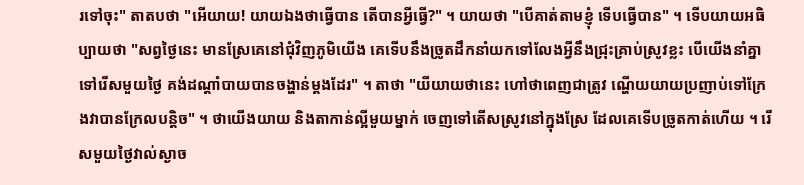រទៅចុះ" តាតបថា "អើយាយ! យាយឯងថាធ្វើបាន តើបានអ្វីធ្វើ?" ។ យាយថា "បើគាត់តាមខ្ញុំ ទើបធ្វើបាន" ។ ទើបយាយអធិប្បាយថា "សព្វថ្ងៃនេះ មានស្រែគេនៅជុំវិញភូមិយើង គេទើបនឹងច្រូតដឹកនាំយកទៅលែងអ្វីនឹងជ្រុះគ្រាប់ស្រូវខ្លះ បើយើងនាំគ្នាទៅរើសមួយថ្ងៃ គង់ដណ្ដាំបាយបានចង្ហាន់ម្ដងដែរ" ។ តាថា "យីយាយថានេះ ហៅថាពេញជាត្រូវ ណ្ហើយយាយប្រញាប់ទៅក្រែងវាបានក្រែលបន្តិច" ។ ថាយើងយាយ និងតាកាន់ល្អីមួយម្នាក់ ចេញទៅតើសស្រូវនៅក្នុងស្រែ ដែលគេទើបច្រូតកាត់ហើយ ។ រើសមួយថ្ងៃវាល់ស្ងាច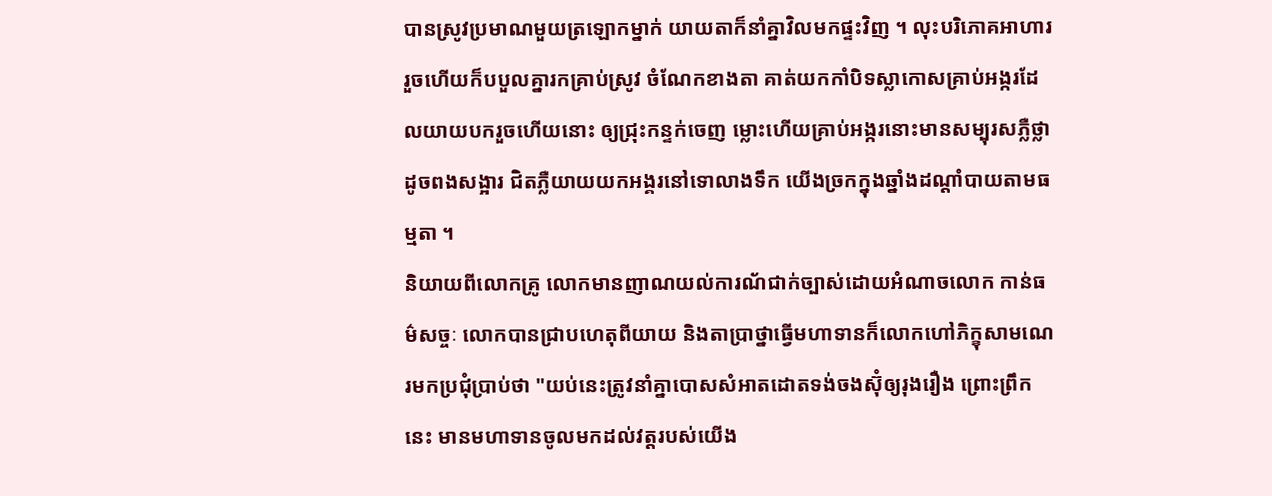បានស្រូវប្រមាណមួយត្រឡោកម្នាក់ យាយតាក៏នាំគ្នាវិលមកផ្ទះវិញ ។ លុះបរិភោគអាហាររួចហើយក៏បបួលគ្នារកគ្រាប់ស្រូវ ចំណែកខាងតា គាត់យកកាំបិទស្លាកោសគ្រាប់អង្ករដែលយាយបករួចហើយនោះ ឲ្យជ្រុះកន្ទក់ចេញ ម្លោះហើយគ្រាប់អង្ករនោះមានសម្បុរសភ្លឺថ្លាដូចពងសង្អារ ជិតភ្លឺយាយយកអង្គរនៅទោលាងទឹក យើងច្រកក្នុងឆ្នាំងដណ្ដាំបាយតាមធម្មតា ។
និយាយពីលោកគ្រូ លោកមានញាណយល់ការណ័ជាក់ច្បាស់ដោយអំណាចលោក កាន់ធម៌សច្ចៈ លោកបានជ្រាបហេតុពីយាយ និងតាប្រាថ្នាធ្វើមហាទានក៏លោកហៅភិក្ខុសាមណេរមកប្រជុំប្រាប់ថា "យប់នេះត្រូវនាំគ្នាបោសសំអាតដោតទង់ចងស៊ុំឲ្យរុងរឿង ព្រោះព្រឹកនេះ មានមហាទានចូលមកដល់វត្តរបស់យើង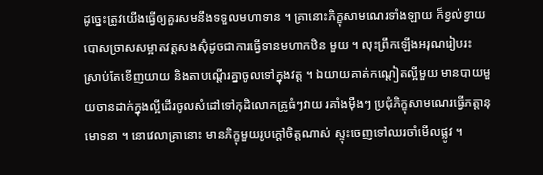ដូច្នេះត្រូវយើងធ្វើឲ្យគួរសមនឹងទទួលមហាទាន ។ គ្រានោះភិក្ខុសាមណេរទាំងឡាយ ក៏ខ្វល់ខ្វាយបោសច្រាសសម្អាតវត្តសងស៊ុំដូចជាការធ្វើទានមហាកឋិន មួយ ។ លុះព្រឹកឡើងអរុណរៀបរះ ស្រាប់តែខើញយាយ និងតាបណ្ដើរគ្នាចូលទៅក្នុងវត្ត ។ ឯយាយគាត់កណ្ដៀតល្អីមួយ មានបាយមួយចានដាក់ក្នុងល្អីដើរចូលសំដៅទៅកុដិលោកគ្រូធំៗវាយ រគាំងម៉ឺងៗ ប្រជុំភិក្ខុសាមណេរធ្វើភត្តានុមោទនា ។ នោវេលាគ្រានោះ មានភិក្ខុមួយរូបក្ដៅចិត្តណាស់ ស្ទុះចេញទៅឈរចាំមើលផ្លូវ ។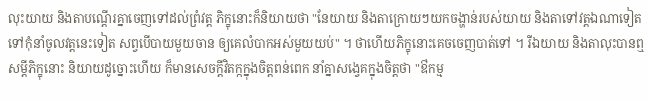លុះយាយ និងតាបណ្ដើរគ្នាចេញទៅដល់ព្រំវត្ត ភិក្ខុនោះក៏និយាយថា "នែយាយ និងតាក្រោយៗយកចង្ហាន់របស់យាយ និងតាទៅវត្តឯណាទៀតទៅកុំនាំចូលវត្តនេះទៀត សព្វបើបាយមួយចាន ឲ្យគេលំបាកអស់មួយយប់" ។ ថាហើយភិក្ខុនោះគេចចេញបាត់ទៅ ។ រីឯយាយ និងតាលុះបានឮសម្ដីភិក្ខុនោះ និយាយដូច្នោះហើយ ក៏មានសេចក្ដីវិតក្កក្នុងចិត្តពន់ពេក នាំគ្នាសង្វេគក្នុងចិត្តថា "ឳកម្ម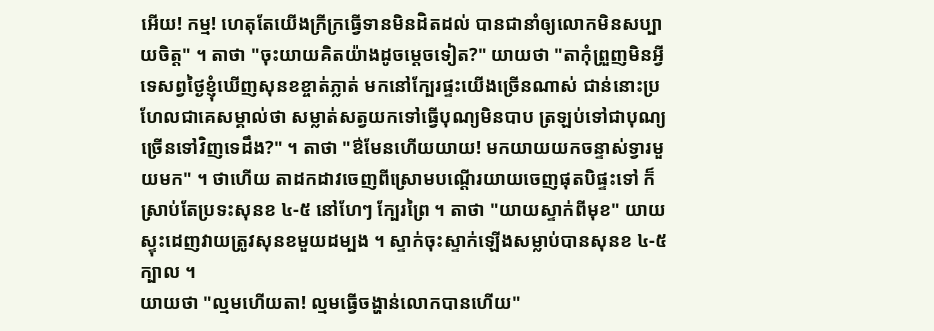អើយ! កម្ម! ហេតុតែយើងក្រីក្រធ្វើទានមិនដិតដល់ បានជានាំឲ្យលោកមិនសប្បាយចិត្ត" ។ តាថា "ចុះយាយគិតយ៉ាងដូចម្ដេចទៀត?" យាយថា "តាកុំព្រួញមិនអ្វីទេសព្វថ្ងៃខ្ញុំឃើញសុនខខ្ចាត់ភ្លាត់ មកនៅក្បែរផ្ទះយើងច្រើនណាស់ ជាន់នោះប្រហែលជាគេសម្គាល់ថា សម្លាត់សត្វយកទៅធ្វើបុណ្យមិនបាប ត្រឡប់ទៅជាបុណ្យច្រើនទៅវិញទេដឹង?" ។ តាថា "ឳមែនហើយយាយ! មកយាយយកចន្ទាស់ទ្វារមួយមក" ។ ថាហើយ តាដកដាវចេញពីស្រោមបណ្ដើរយាយចេញផុតបិផ្ទះទៅ ក៏ស្រាប់តែប្រទះសុនខ ៤-៥ នៅហែៗ ក្បែរព្រៃ ។ តាថា "យាយស្ទាក់ពីមុខ" យាយស្ទុះដេញវាយត្រូវសុនខមួយដម្បង ។ ស្ទាក់ចុះស្ទាក់ឡើងសម្លាប់បានសុនខ ៤-៥ ក្បាល ។
យាយថា "ល្មមហើយតា! ល្មមធ្វើចង្ហាន់លោកបានហើយ"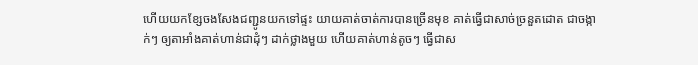ហើយយកខ្សែចងសែងជញ្ជូនយកទៅផ្ទះ យាយគាត់ចាត់ការបានច្រើនមុខ គាត់ធ្វើជាសាច់ច្រនួតដោត ជាចង្កាក់ៗ ឲ្យតាអាំងគាត់ហាន់ជាដុំៗ ដាក់ថ្លាងមួយ ហើយគាត់ហាន់តូចៗ ធ្វើជាស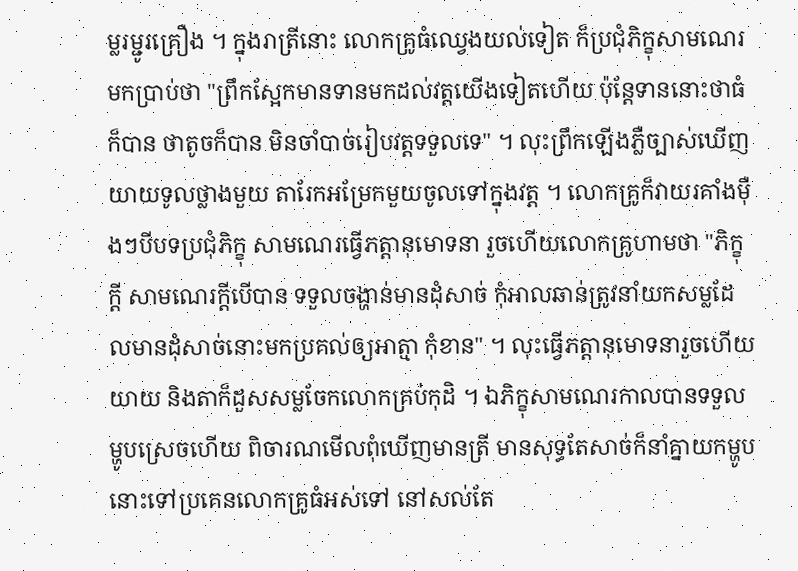ម្លរម្ជូរគ្រឿង ។ ក្នុងរាត្រីនោះ លោកគ្រូធំឈ្វេងយល់ទៀត ក៏ប្រជុំភិក្ខុសាមណេរមកប្រាប់ថា "ព្រឹកស្អែកមានទានមកដល់វត្តយើងទៀតហើយ ប៉ុន្តែទាននោះថាធំក៏បាន ថាតូចក៏បាន មិនចាំបាច់រៀបវត្តទទួលទេ" ។ លុះព្រឹកឡើងភ្លឺច្បាស់ឃើញយាយទូលថ្លាងមួយ តារែកអម្រែកមួយចូលទៅក្នុងវត្ត ។ លោកគ្រូក៏វាយរគាំងម៉ឺងៗបីបទប្រជុំភិក្ខុ សាមណេរធ្វើភត្តានុមោទនា រួចហើយលោកគ្រូហាមថា "ភិក្ខុក្ដី សាមណេរក្ដីបើបាន ទទួលចង្ហាន់មានដុំសាច់ កុំអាលឆាន់ត្រូវនាំយកសម្លដែលមានដុំសាច់នោះមកប្រគល់ឲ្យអាត្មា កុំខាន" ។ លុះធ្វើភត្តានុមោទនារួចហើយ យាយ និងតាក៏ដួសសម្លចែកលោកគ្រប់កុដិ ។ ឯភិក្ខុសាមណេរកាលបានទទួលម្ហូបស្រេចហើយ ពិចារណមើលពុំឃើញមានត្រី មានសុទ្ធតែសាច់ក៏នាំគ្នាយកម្ហូបនោះទៅប្រគេនលោកគ្រូធំអស់ទៅ នៅសល់តែ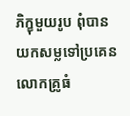ភិក្ខុមួយរូប ពុំបានយកសម្លទៅប្រគេនលោកគ្រូធំ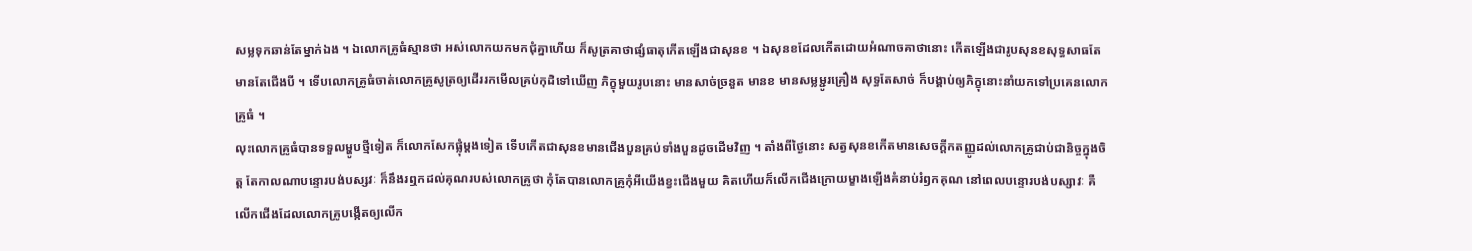សម្លទុកឆាន់តែម្នាក់ឯង ។ ឯលោកគ្រូធំស្មានថា អស់លោកយកមកជុំគ្នាហើយ ក៏សូត្រគាថាផ្សំធាតុកើតឡើងជាសុនខ ។ ឯសុនខដែលកើតដោយអំណាចគាថានោះ កើតឡើងជារូបសុនខសុទ្ធសាធតែមានតែជើងបី ។ ទើបលោកគ្រូធំចាត់លោកគ្រូសូត្រឲ្យដើររកមើលគ្រប់កុដិទៅឃើញ ភិក្ខុមួយរូបនោះ មានសាច់ច្រនួត មានខ មានសម្លម្ជូរគ្រឿង សុទ្ធតែសាច់ ក៏បង្គាប់ឲ្យភិក្ខុនោះនាំយកទៅប្រគេនលោកគ្រូធំ ។
លុះលោកគ្រូធំបានទទួលម្ហូបថ្មីទៀត ក៏លោកសែកផ្លុំម្ដងទៀត ទើបកើតជាសុនខមានជើងបួនគ្រប់ទាំងបួនដូចដើមវិញ ។ តាំងពីថ្ងៃនោះ សត្វសុនខកើតមានសេចក្ដីកតញ្ញូដល់លោកគ្រូជាប់ជានិច្ចក្នុងចិត្ត តែកាលណាបន្ទោរបង់បស្សវៈ ក៏នឹងរឮកដល់គុណរបស់លោកគ្រូថា កុំតែបានលោកគ្រូកុំអីយើងខ្វះជើងមួយ គិតហើយក៏លើកជើងក្រោយម្ខាងឡើងគំនាប់រំឭកគុណ នៅពេលបន្ទោរបង់បស្សាវៈ គឺលើកជើងដែលលោកគ្រូបង្កើតឲ្យលើក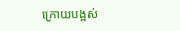ក្រោយបង្អស់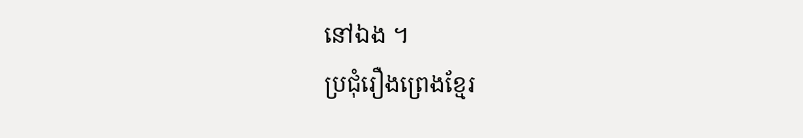នៅឯង ។
ប្រជុំរឿងព្រេងខ្មែរ